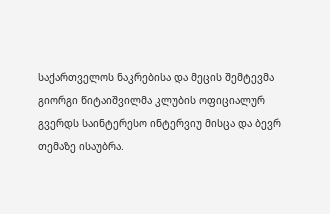საქართველოს ნაკრებისა და მეცის შემტევმა გიორგი წიტაიშვილმა კლუბის ოფიციალურ გვერდს საინტერესო ინტერვიუ მისცა და ბევრ თემაზე ისაუბრა.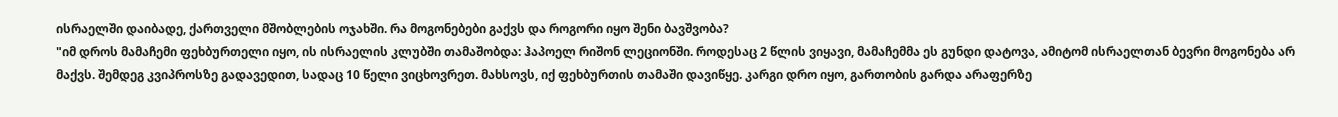ისრაელში დაიბადე, ქართველი მშობლების ოჯახში. რა მოგონებები გაქვს და როგორი იყო შენი ბავშვობა?
"იმ დროს მამაჩემი ფეხბურთელი იყო, ის ისრაელის კლუბში თამაშობდა: ჰაპოელ რიშონ ლეციონში. როდესაც 2 წლის ვიყავი, მამაჩემმა ეს გუნდი დატოვა, ამიტომ ისრაელთან ბევრი მოგონება არ მაქვს. შემდეგ კვიპროსზე გადავედით, სადაც 10 წელი ვიცხოვრეთ. მახსოვს, იქ ფეხბურთის თამაში დავიწყე. კარგი დრო იყო, გართობის გარდა არაფერზე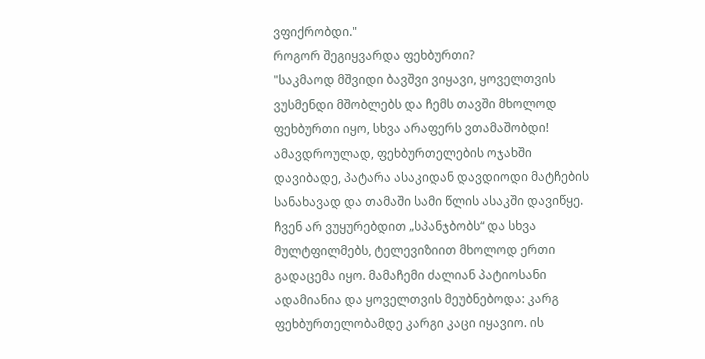ვფიქრობდი."
როგორ შეგიყვარდა ფეხბურთი?
"საკმაოდ მშვიდი ბავშვი ვიყავი, ყოველთვის ვუსმენდი მშობლებს და ჩემს თავში მხოლოდ ფეხბურთი იყო, სხვა არაფერს ვთამაშობდი! ამავდროულად, ფეხბურთელების ოჯახში დავიბადე, პატარა ასაკიდან დავდიოდი მატჩების სანახავად და თამაში სამი წლის ასაკში დავიწყე. ჩვენ არ ვუყურებდით „სპანჯბობს“ და სხვა მულტფილმებს, ტელევიზიით მხოლოდ ერთი გადაცემა იყო. მამაჩემი ძალიან პატიოსანი ადამიანია და ყოველთვის მეუბნებოდა: კარგ ფეხბურთელობამდე კარგი კაცი იყავიო. ის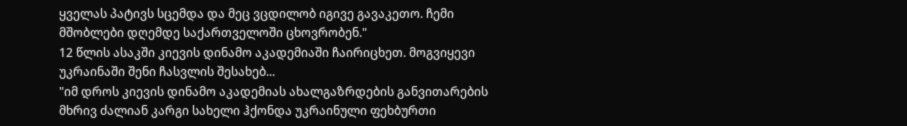ყველას პატივს სცემდა და მეც ვცდილობ იგივე გავაკეთო. ჩემი მშობლები დღემდე საქართველოში ცხოვრობენ."
12 წლის ასაკში კიევის დინამო აკადემიაში ჩაირიცხეთ. მოგვიყევი უკრაინაში შენი ჩასვლის შესახებ...
"იმ დროს კიევის დინამო აკადემიას ახალგაზრდების განვითარების მხრივ ძალიან კარგი სახელი ჰქონდა უკრაინული ფეხბურთი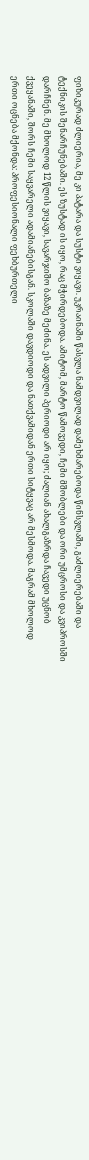ფიზიკურად ძლიერია, მე კი პატარა და სუსტი ვიყავი. უკრაინაში წასვლა ნამდვილად დამეხმარებოდა წინსვლაში, გაძლიერებაში და ტექნიკის შენარჩუნებაში. ეს ზუსტად ის იყო, რაც მჭირდებოდა. ამიტომ, მარტო წამოვედი, ჩემი მშობლები და ორი უმცროსი და კვიპროსში დარჩნენ. მე მხოლოდ 12 წლის ვიყავი, სავარჯიშო ბაზაზე მეძინა. ეს ადვილი პერიოდი არ იყო; ძალიან ახალგაზრდა ჩავედი უცნობ ქვეყანაში, შორს ჩემი საყვარელი ადამიანებისგან. სკოლაში დავდიოდი და ნათქვამიდან ერთი სიტყვაც არ მესმოდა. მაგრამ მხოლოდ ერთი ოცნება მქონდა: პროფესიონალი ფეხბურთელი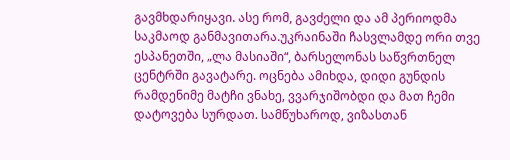გავმხდარიყავი. ასე რომ, გავძელი და ამ პერიოდმა საკმაოდ განმავითარა.უკრაინაში ჩასვლამდე ორი თვე ესპანეთში, „ლა მასიაში“, ბარსელონას საწვრთნელ ცენტრში გავატარე. ოცნება ამიხდა, დიდი გუნდის რამდენიმე მატჩი ვნახე, ვვარჯიშობდი და მათ ჩემი დატოვება სურდათ. სამწუხაროდ, ვიზასთან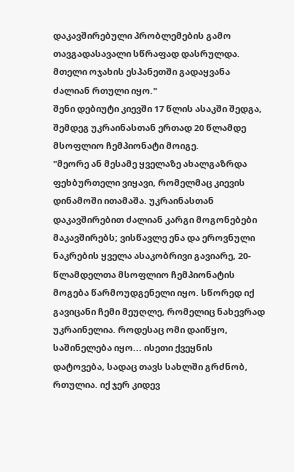დაკავშირებული პრობლემების გამო თავგადასავალი სწრაფად დასრულდა. მთელი ოჯახის ესპანეთში გადაყვანა ძალიან რთული იყო."
შენი დებიუტი კიევში 17 წლის ასაკში შედგა, შემდეგ უკრაინასთან ერთად 20 წლამდე მსოფლიო ჩემპიონატი მოიგე.
"მეორე ან მესამე ყველაზე ახალგაზრდა ფეხბურთელი ვიყავი, რომელმაც კიევის დინამოში ითამაშა. უკრაინასთან დაკავშირებით ძალიან კარგი მოგონებები მაკავშირებს; ვისწავლე ენა და ეროვნული ნაკრების ყველა ასაკობრივი გავიარე, 20-წლამდელთა მსოფლიო ჩემპიონატის მოგება წარმოუდგენელი იყო. სწორედ იქ გავიცანი ჩემი მეუღლე, რომელიც ნახევრად უკრაინელია. როდესაც ომი დაიწყო, საშინელება იყო... ისეთი ქვეყნის დატოვება, სადაც თავს სახლში გრძნობ, რთულია. იქ ჯერ კიდევ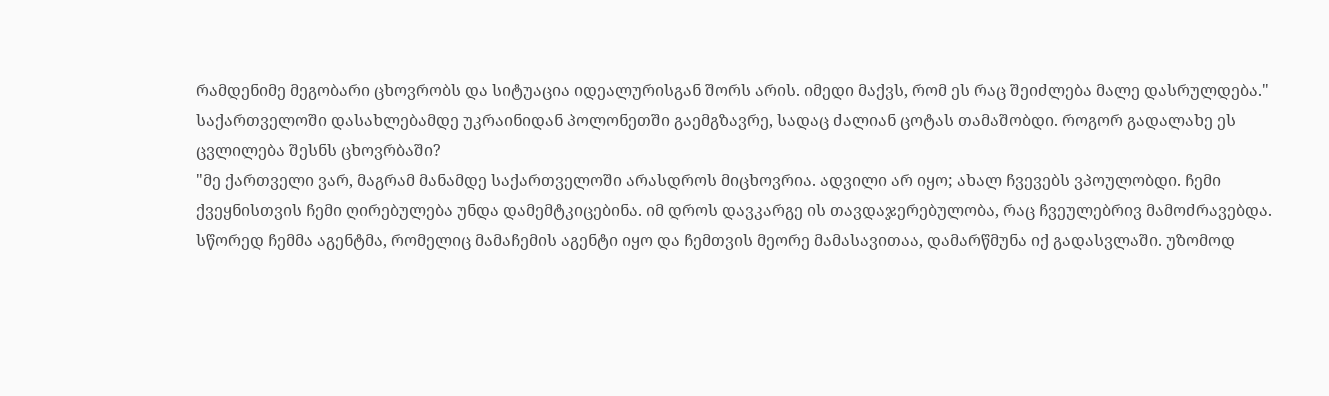რამდენიმე მეგობარი ცხოვრობს და სიტუაცია იდეალურისგან შორს არის. იმედი მაქვს, რომ ეს რაც შეიძლება მალე დასრულდება."
საქართველოში დასახლებამდე უკრაინიდან პოლონეთში გაემგზავრე, სადაც ძალიან ცოტას თამაშობდი. როგორ გადალახე ეს ცვლილება შესნს ცხოვრბაში?
"მე ქართველი ვარ, მაგრამ მანამდე საქართველოში არასდროს მიცხოვრია. ადვილი არ იყო; ახალ ჩვევებს ვპოულობდი. ჩემი ქვეყნისთვის ჩემი ღირებულება უნდა დამემტკიცებინა. იმ დროს დავკარგე ის თავდაჯერებულობა, რაც ჩვეულებრივ მამოძრავებდა. სწორედ ჩემმა აგენტმა, რომელიც მამაჩემის აგენტი იყო და ჩემთვის მეორე მამასავითაა, დამარწმუნა იქ გადასვლაში. უზომოდ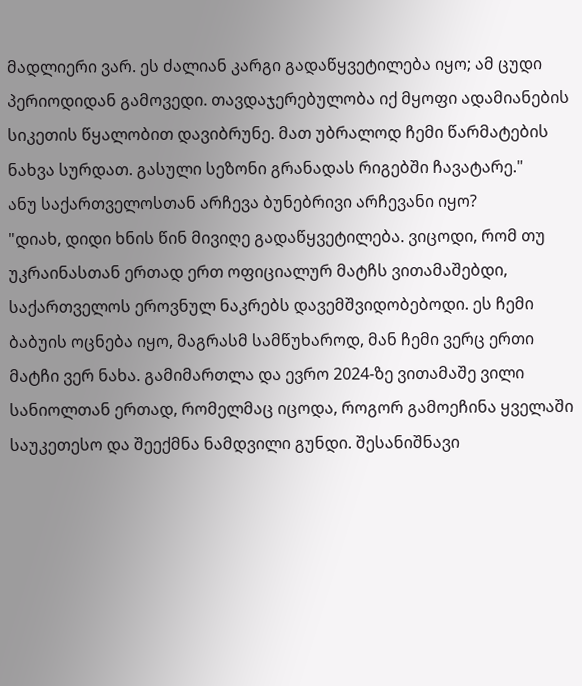მადლიერი ვარ. ეს ძალიან კარგი გადაწყვეტილება იყო; ამ ცუდი პერიოდიდან გამოვედი. თავდაჯერებულობა იქ მყოფი ადამიანების სიკეთის წყალობით დავიბრუნე. მათ უბრალოდ ჩემი წარმატების ნახვა სურდათ. გასული სეზონი გრანადას რიგებში ჩავატარე."
ანუ საქართველოსთან არჩევა ბუნებრივი არჩევანი იყო?
"დიახ, დიდი ხნის წინ მივიღე გადაწყვეტილება. ვიცოდი, რომ თუ უკრაინასთან ერთად ერთ ოფიციალურ მატჩს ვითამაშებდი, საქართველოს ეროვნულ ნაკრებს დავემშვიდობებოდი. ეს ჩემი ბაბუის ოცნება იყო, მაგრასმ სამწუხაროდ, მან ჩემი ვერც ერთი მატჩი ვერ ნახა. გამიმართლა და ევრო 2024-ზე ვითამაშე ვილი სანიოლთან ერთად, რომელმაც იცოდა, როგორ გამოეჩინა ყველაში საუკეთესო და შეექმნა ნამდვილი გუნდი. შესანიშნავი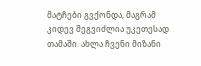მატჩები გვქონდა, მაგრამ კიდევ შეგვიძლია უკეთესად თამაში. ახლა ჩვენი მიზანი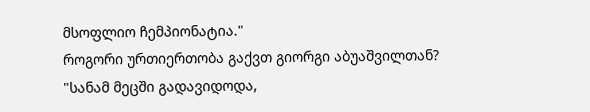მსოფლიო ჩემპიონატია."
როგორი ურთიერთობა გაქვთ გიორგი აბუაშვილთან?
"სანამ მეცში გადავიდოდა,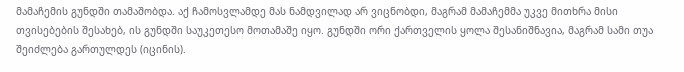მამაჩემის გუნდში თამაშობდა. აქ ჩამოსვლამდე მას ნამდვილად არ ვიცნობდი, მაგრამ მამაჩემმა უკვე მითხრა მისი თვისებების შესახებ, ის გუნდში საუკეთესო მოთამაშე იყო. გუნდში ორი ქართველის ყოლა შესანიშნავია, მაგრამ სამი თუა შეიძლება გართულდეს (იცინის).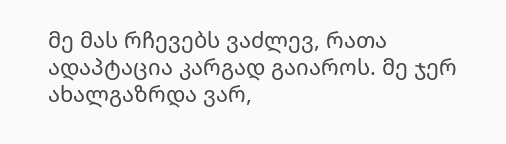მე მას რჩევებს ვაძლევ, რათა ადაპტაცია კარგად გაიაროს. მე ჯერ ახალგაზრდა ვარ,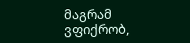მაგრამ ვფიქრობ,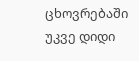ცხოვრებაში უკვე დიდი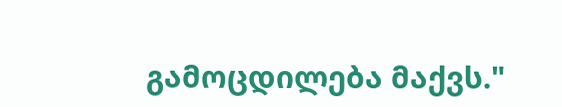გამოცდილება მაქვს."